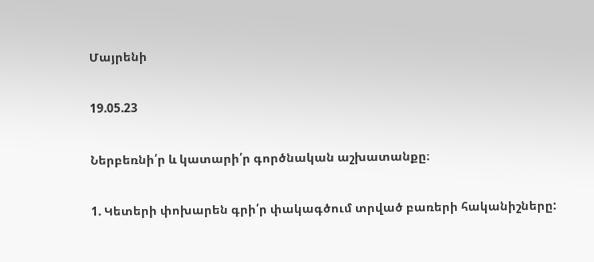Մայրենի

19.05.23

Ներբեռնի՛ր և կատարի՛ր գործնական աշխատանքը։

1. Կետերի փոխարեն գրի՛ր փակագծում տրված բառերի հականիշները: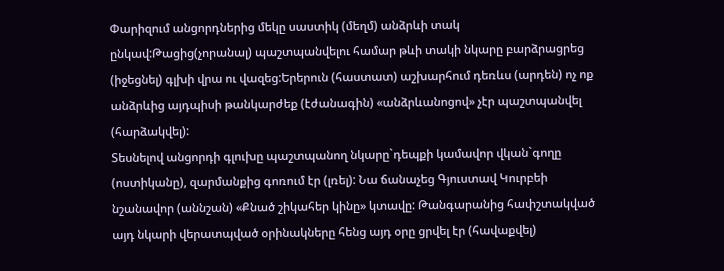Փարիզում անցորդներից մեկը սաստիկ (մեղմ) անձրևի տակ ընկավ:Թացից(չորանալ) պաշտպանվելու համար թևի տակի նկարը բարձրացրեց (իջեցնել) գլխի վրա ու վազեց:Երերուն (հաստատ) աշխարհում դեռևս (արդեն) ոչ ոք անձրևից այդպիսի թանկարժեք (էժանագին) «անձրևանոցով» չէր պաշտպանվել (հարձակվել):
Տեսնելով անցորդի գլուխը պաշտպանող նկարը`դեպքի կամավոր վկան`գողը (ոստիկանը), զարմանքից գոռում էր (լռել): Նա ճանաչեց Գյուստավ Կուրբեի նշանավոր (աննշան) «Քնած շիկահեր կինը» կտավը: Թանգարանից հափշտակված այդ նկարի վերատպված օրինակները հենց այդ օրը ցրվել էր (հավաքվել)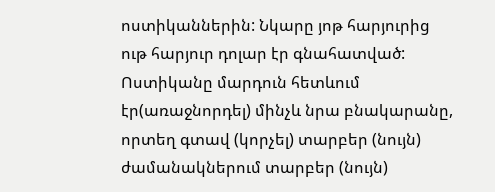ոստիկաններին: Նկարը յոթ հարյուրից ութ հարյուր դոլար էր գնահատված: Ոստիկանը մարդուն հետևում էր(առաջնորդել) մինչև նրա բնակարանը, որտեղ գտավ (կորչել) տարբեր (նույն) ժամանակներում տարբեր (նույն)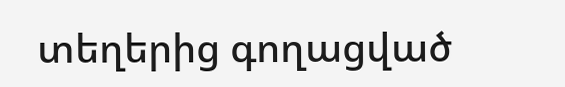տեղերից գողացված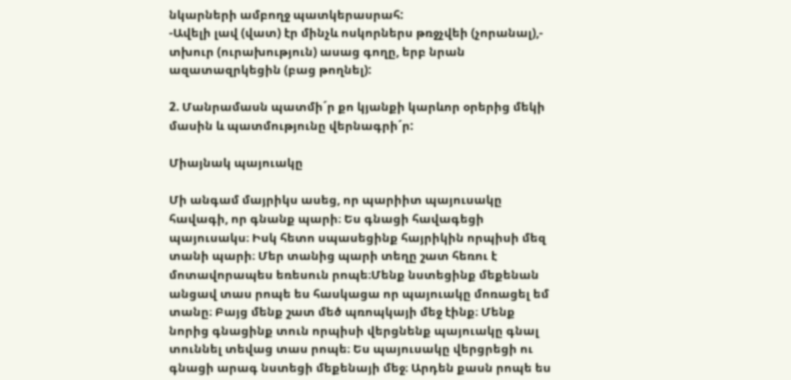նկարների ամբողջ պատկերասրահ:
-Ավելի լավ (վատ) էր մինչև ոսկորներս թռջչվեի (չորանալ),- տխուր (ուրախություն) ասաց գողը, երբ նրան ազատազրկեցին (բաց թողնել):

2. Մանրամասն պատմի´ր քո կյանքի կարևոր օրերից մեկի մասին և պատմությունը վերնագրի´ր:

Միայնակ պայուակը

Մի անգամ մայրիկս ասեց, որ պարիիտ պայուսակը հավագի, որ գնանք պարի։ Ես գնացի հավագեցի պայուսակս։ Իսկ հետո սպասեցինք հայրիկին որպիսի մեզ տանի պարի։ Մեր տանից պարի տեղը շատ հեռու է մոտավորապես եռեսուն րոպե։Մենք նստեցինք մեքենան անցավ տաս րոպե ես հասկացա որ պայուակը մոռացել եմ տանը։ Բայց մենք շատ մեծ պռոպկայի մեջ էինք։ Մենք նորից գնացինք տուն որպիսի վերցնենք պայուակը գնալ տուննել տեվաց տաս րոպե։ Ես պայուսակը վերցրեցի ու գնացի արագ նստեցի մեքենայի մեջ։ Արդեն քասն րոպե ես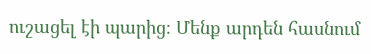ուշացել էի պարից։ Մենք արդեն հասնում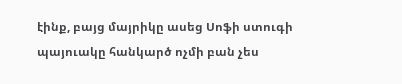էինք, բայց մայրիկը ասեց Սոֆի ստուգի պայուակը հանկարծ ոչմի բան չես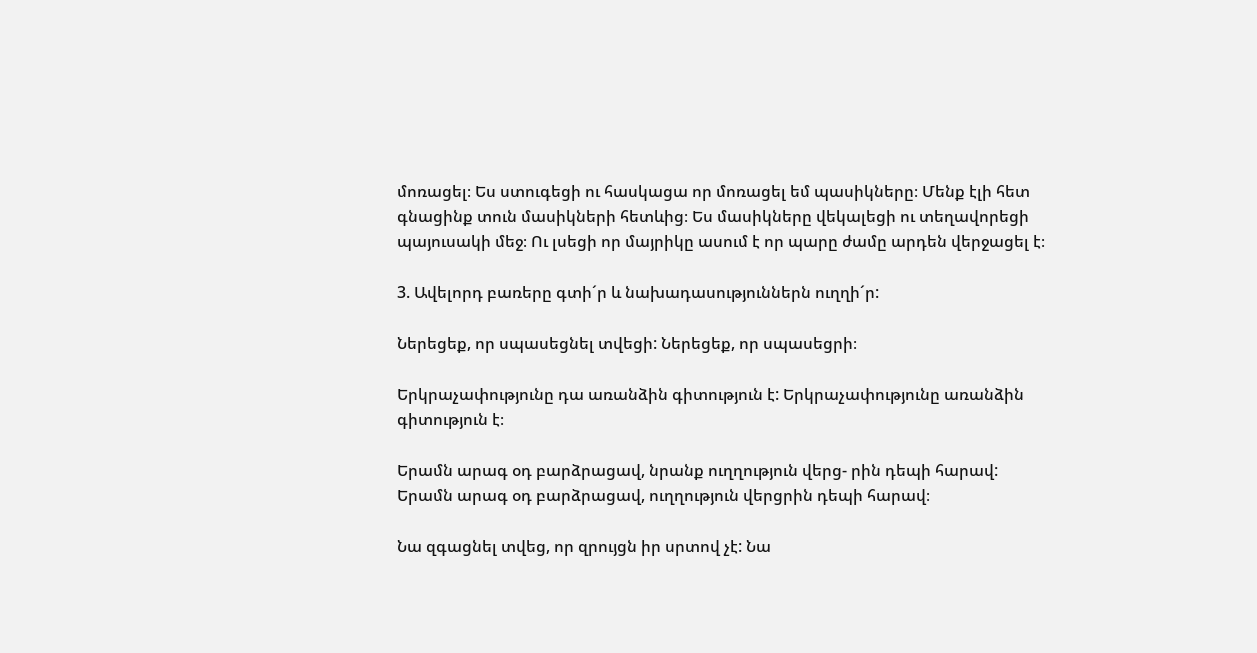մոռացել։ Ես ստուգեցի ու հասկացա որ մոռացել եմ պասիկները։ Մենք էլի հետ գնացինք տուն մասիկների հետևից։ Ես մասիկները վեկալեցի ու տեղավորեցի պայուսակի մեջ։ Ու լսեցի որ մայրիկը ասում է որ պարը ժամը արդեն վերջացել է։

3. Ավելորդ բառերը գտի´ր և նախադասություններն ուղղի´ր:

Ներեցեք, որ սպասեցնել տվեցի: Ներեցեք, որ սպասեցրի։

Երկրաչափությունը դա առանձին գիտություն է: Երկրաչափությունը առանձին գիտություն է։

Երամն արագ օդ բարձրացավ, նրանք ուղղություն վերց- րին դեպի հարավ: Երամն արագ օդ բարձրացավ, ուղղություն վերցրին դեպի հարավ։

Նա զգացնել տվեց, որ զրույցն իր սրտով չէ: Նա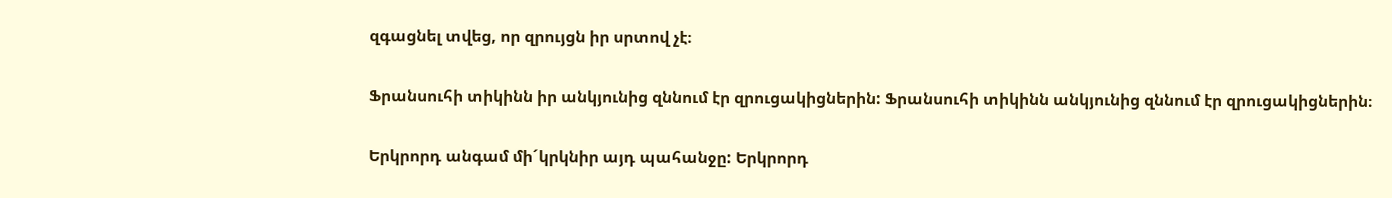զգացնել տվեց, որ զրույցն իր սրտով չէ։

Ֆրանսուհի տիկինն իր անկյունից զննում էր զրուցակիցներին: Ֆրանսուհի տիկինն անկյունից զննում էր զրուցակիցներին։

Երկրորդ անգամ մի´կրկնիր այդ պահանջը: Երկրորդ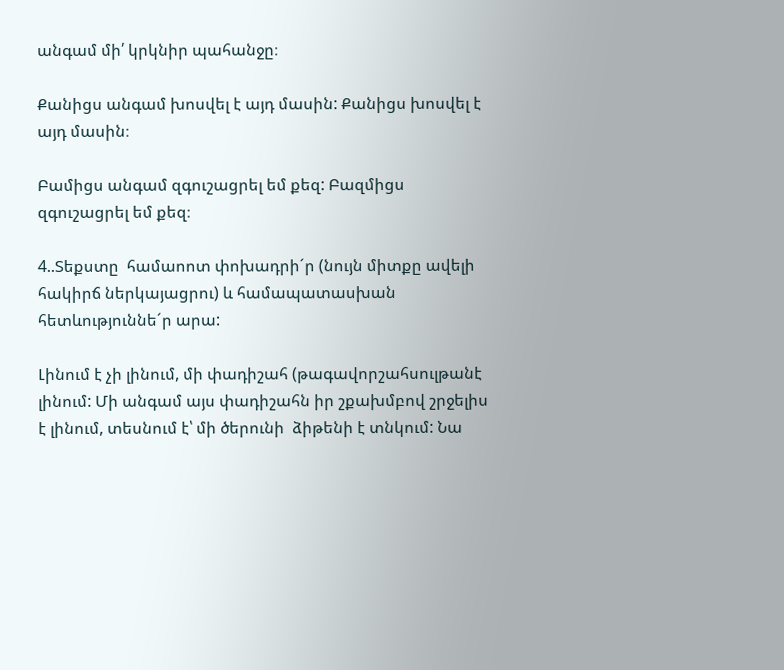անգամ մի՛ կրկնիր պահանջը։

Քանիցս անգամ խոսվել է այդ մասին: Քանիցս խոսվել է այդ մասին։

Բամիցս անգամ զգուշացրել եմ քեզ: Բազմիցս զգուշացրել եմ քեզ։

4..Տեքստը  համաոոտ փոխադրի´ր (նույն միտքը ավելի հակիրճ ներկայացրու) և համապատասխան հետևություննե´ր արա:

Լինում է չի լինում, մի փադիշահ (թագավորշահսուլթանէ լինում: Մի անգամ այս փադիշահն իր շքախմբով շրջելիս է լինում, տեսնում է՝ մի ծերունի  ձիթենի է տնկում: Նա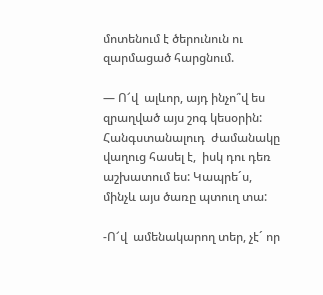մոտենում է ծերունուն ու զարմացած հարցնում.

— Ո՜վ  ալևոր, այդ ինչո՞վ ես զրաղված այս շոգ կեսօրին: Հանգստանալուդ  ժամանակը վաղուց հասել է,  իսկ դու դեռ աշխատում ես: Կապրե´ս, մինչև այս ծառը պտուղ տա:

-Ո՜վ  ամենակարող տեր, չէ´ որ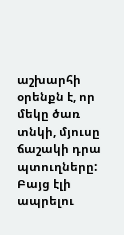աշխարհի օրենքն է, որ մեկը ծառ  տնկի, մյուսը ճաշակի դրա պտուղները: Բայց էլի ապրելու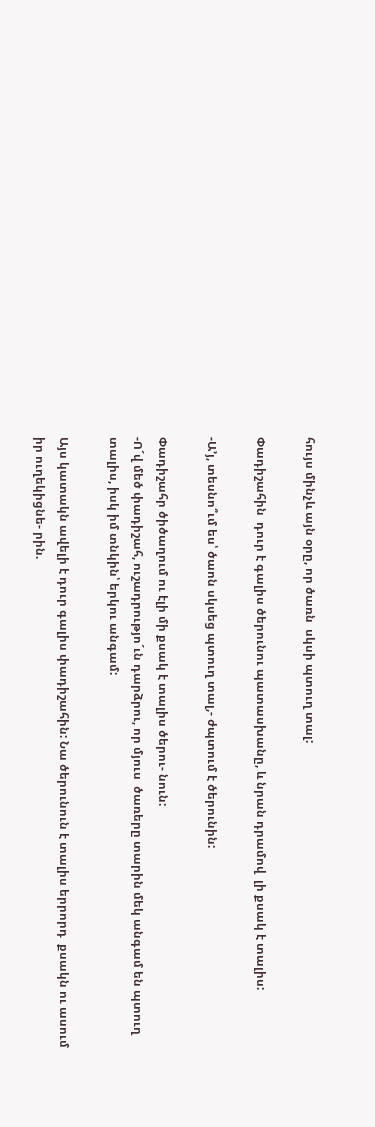հույս մինչև այն օրը, որ ծառն  սկսի պտուղ տալ:

Փադիշահին  դուր է գալիս ծերունու պատասխանը, և նրան դրամով  լի քսակ է տալիս:

-Ա’յ, տեսնո՞ւմ ես՝ ծաոն սկսեց պտուղ տալ,- ժպտում է ծերունին:

Փադիշահր ծիծաղում ու էլի մի քսակ է տալիս ծերու- նուն:
-Ո´վ մեծ փադիշահ, ուշադրությո´ւն դարձրու, որ մյուս  ծառերը տարին մեկ անգամ են պտուղ տալիս, իսկ իմ տնկին՝ երկու անգամ:

Այս կատակն ավելի է դուր գալիս փադիշահին: Նա ծերունուն է տալիս երրորդ  քսակն ու ասում իր ուղեկիցնե- րին.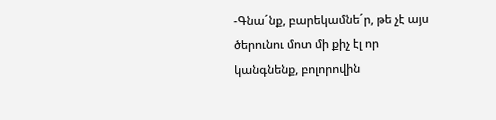-Գնա´նք, բարեկամնե´ր, թե չէ այս ծերունու մոտ մի քիչ էլ որ  կանգնենք, բոլորովին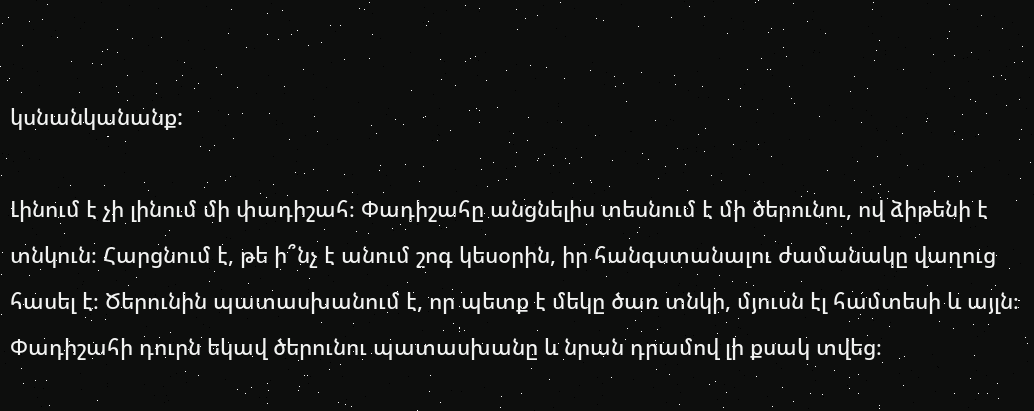կսնանկանանք:

Լինում է չի լինում մի փադիշահ։ Փադիշահը անցնելիս տեսնում է մի ծերունու, ով ձիթենի է տնկուն։ Հարցնում է, թե ի՞նչ է անում շոգ կեսօրին, իր հանգստանալու ժամանակը վաղուց հասել է։ Ծերունին պատասխանում է, որ պետք է մեկը ծառ տնկի, մյուսն էլ համտեսի և այլն։ Փադիշահի դուրն եկավ ծերունու պատասխանը և նրան դրամով լի քսակ տվեց։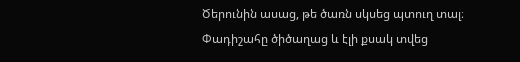Ծերունին ասաց, թե ծառն սկսեց պտուղ տալ։ Փադիշահը ծիծաղաց և էլի քսակ տվեց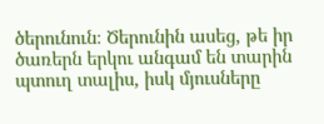ծերունուն։ Ծերունին ասեց, թե իր ծառերն երկու անգամ են տարին պտուղ տալիս, իսկ մյուսները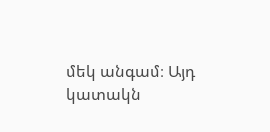մեկ անգամ։ Այդ կատակն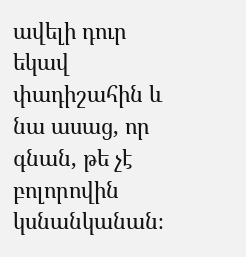ավելի դուր եկավ փադիշահին և նա ասաց, որ գնան, թե չէ բոլորովին կսնանկանան։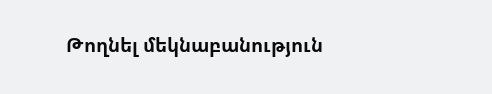Թողնել մեկնաբանություն